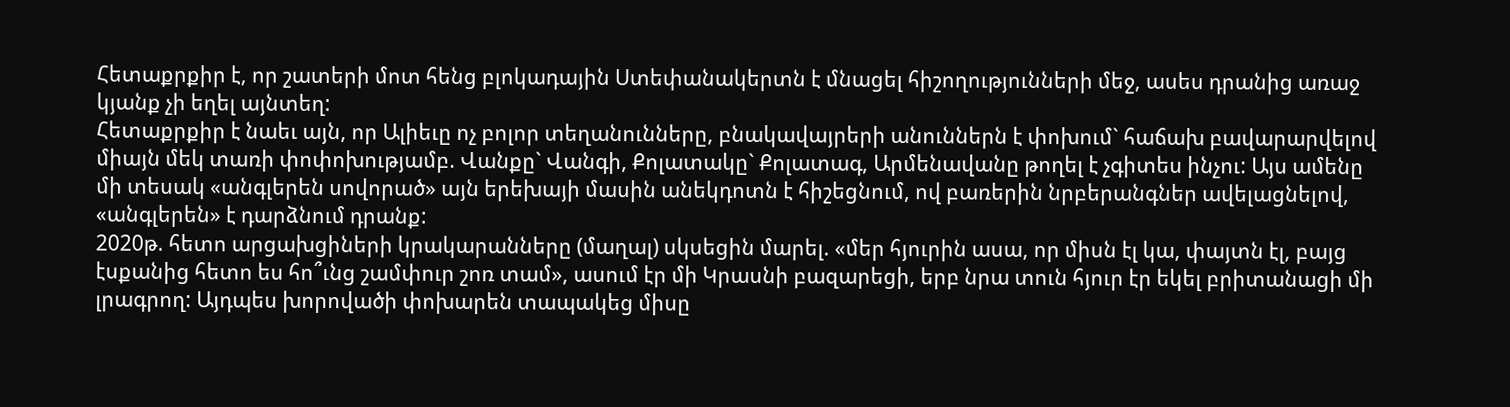Հետաքրքիր է, որ շատերի մոտ հենց բլոկադային Ստեփանակերտն է մնացել հիշողությունների մեջ, ասես դրանից առաջ կյանք չի եղել այնտեղ:
Հետաքրքիր է նաեւ այն, որ Ալիեւը ոչ բոլոր տեղանունները, բնակավայրերի անուններն է փոխում` հաճախ բավարարվելով միայն մեկ տառի փոփոխությամբ. Վանքը` Վանգի, Քոլատակը` Քոլատագ, Արմենավանը թողել է չգիտես ինչու: Այս ամենը մի տեսակ «անգլերեն սովորած» այն երեխայի մասին անեկդոտն է հիշեցնում, ով բառերին նրբերանգներ ավելացնելով, «անգլերեն» է դարձնում դրանք:
2020թ. հետո արցախցիների կրակարանները (մաղալ) սկսեցին մարել. «մեր հյուրին ասա, որ միսն էլ կա, փայտն էլ, բայց էսքանից հետո ես հո՞ւնց շամփուր շոռ տամ», ասում էր մի Կրասնի բազարեցի, երբ նրա տուն հյուր էր եկել բրիտանացի մի լրագրող: Այդպես խորովածի փոխարեն տապակեց միսը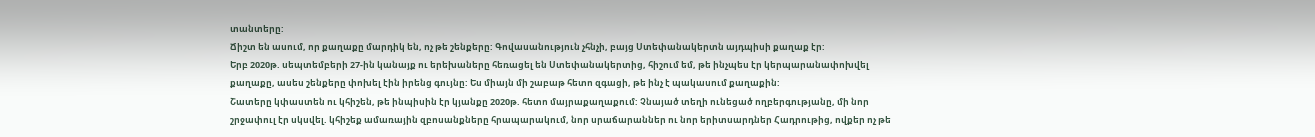տանտերը:
Ճիշտ են ասում, որ քաղաքը մարդիկ են, ոչ թե շենքերը: Գովասանություն չհնչի, բայց Ստեփանակերտն այդպիսի քաղաք էր:
Երբ 2020թ. սեպտեմբերի 27-ին կանայք ու երեխաները հեռացել են Ստեփանակերտից, հիշում եմ, թե ինչպես էր կերպարանափոխվել քաղաքը, ասես շենքերը փոխել էին իրենց գույնը: Ես միայն մի շաբաթ հետո զգացի, թե ինչ է պակասում քաղաքին:
Շատերը կփաստեն ու կհիշեն, թե ինպիսին էր կյանքը 2020թ. հետո մայրաքաղաքում: Չնայած տեղի ունեցած ողբերգությանը, մի նոր շրջափուլ էր սկսվել. կհիշեք ամառային զբոսանքները հրապարակում, նոր սրաճարաններ ու նոր երիտսարդներ Հադրութից, ովքեր ոչ թե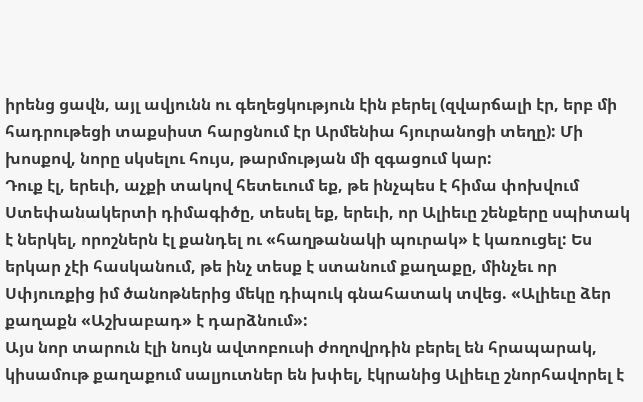իրենց ցավն, այլ ավյունն ու գեղեցկություն էին բերել (զվարճալի էր, երբ մի հադրութեցի տաքսիստ հարցնում էր Արմենիա հյուրանոցի տեղը): Մի խոսքով, նորը սկսելու հույս, թարմության մի զգացում կար:
Դուք էլ, երեւի, աչքի տակով հետեւում եք, թե ինչպես է հիմա փոխվում Ստեփանակերտի դիմագիծը, տեսել եք, երեւի, որ Ալիեւը շենքերը սպիտակ է ներկել, որոշներն էլ քանդել ու «հաղթանակի պուրակ» է կառուցել: Ես երկար չէի հասկանում, թե ինչ տեսք է ստանում քաղաքը, մինչեւ որ Սփյուռքից իմ ծանոթներից մեկը դիպուկ գնահատակ տվեց. «Ալիեւը ձեր քաղաքն «Աշխաբադ» է դարձնում»:
Այս նոր տարուն էլի նույն ավտոբուսի ժողովրդին բերել են հրապարակ, կիսամութ քաղաքում սալյուտներ են խփել, էկրանից Ալիեւը շնորհավորել է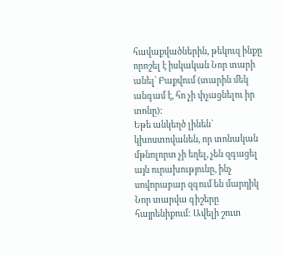հավաքվածներին, թեկուզ ինքը որոշել է իսկական Նոր տարի անել` Բաքվում (տարին մեկ անգամ է, հո չի փչացնելու իր տոնը):
Եթե անկեղծ լինեն` կխոստովանեն, որ տոնական մթնոլորտ չի եղել, չեն զգացել այն ուրախությունը, ինչ սովորաբար զգում են մարդիկ Նոր տարվա գիշերը հայրենիքում: Ավելի շուտ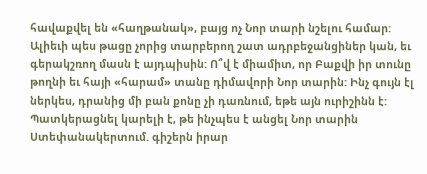հավաքվել են «հաղթանակ», բայց ոչ Նոր տարի նշելու համար:
Ալիեւի պես թացը չորից տարբերող շատ ադրբեջանցիներ կան, եւ գերակշռող մասն է այդպիսին: Ո՞վ է միամիտ, որ Բաքվի իր տունը թողնի եւ հայի «հարամ» տանը դիմավորի Նոր տարին: Ինչ գույն էլ ներկես, դրանից մի բան քոնը չի դառնում, եթե այն ուրիշինն է:
Պատկերացնել կարելի է, թե ինչպես է անցել Նոր տարին Ստեփանակերտում. գիշերն իրար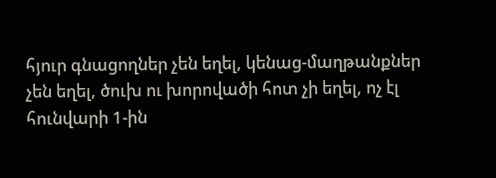հյուր գնացողներ չեն եղել, կենաց-մաղթանքներ չեն եղել, ծուխ ու խորովածի հոտ չի եղել, ոչ էլ հունվարի 1-ին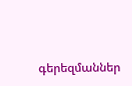գերեզմաններ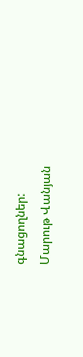գնացողներ:
Մարութ Վանյան